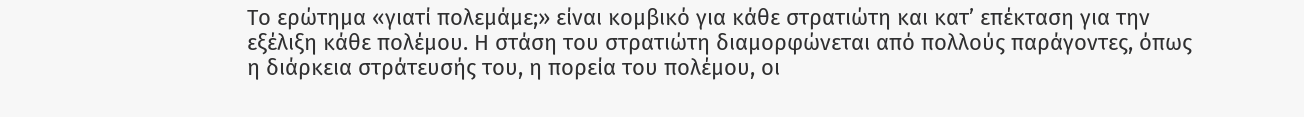Το ερώτημα «γιατί πολεμάμε;» είναι κομβικό για κάθε στρατιώτη και κατ’ επέκταση για την εξέλιξη κάθε πολέμου. Η στάση του στρατιώτη διαμορφώνεται από πολλούς παράγοντες, όπως η διάρκεια στράτευσής του, η πορεία του πολέμου, οι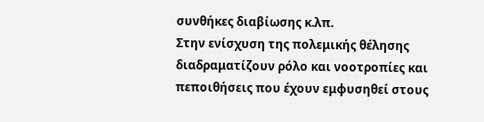συνθήκες διαβίωσης κ.λπ.
Στην ενίσχυση της πολεμικής θέλησης διαδραματίζουν ρόλο και νοοτροπίες και πεποιθήσεις που έχουν εμφυσηθεί στους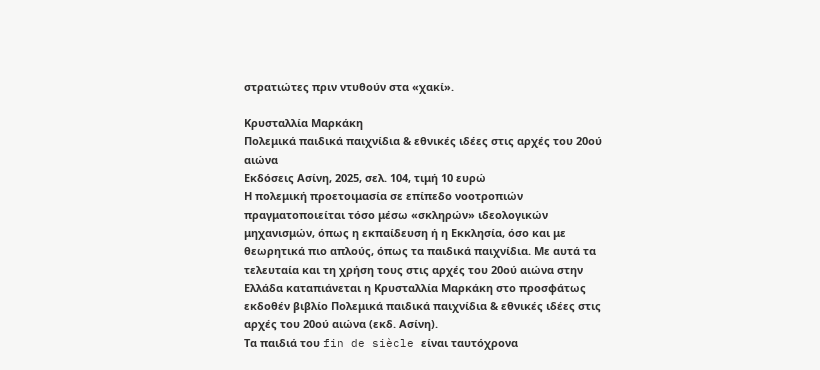στρατιώτες πριν ντυθούν στα «χακί».

Κρυσταλλία Μαρκάκη
Πολεμικά παιδικά παιχνίδια & εθνικές ιδέες στις αρχές του 20ού αιώνα
Εκδόσεις Ασίνη, 2025, σελ. 104, τιμή 10 ευρώ
Η πολεμική προετοιμασία σε επίπεδο νοοτροπιών πραγματοποιείται τόσο μέσω «σκληρών» ιδεολογικών μηχανισμών, όπως η εκπαίδευση ή η Εκκλησία, όσο και με θεωρητικά πιο απλούς, όπως τα παιδικά παιχνίδια. Με αυτά τα τελευταία και τη χρήση τους στις αρχές του 20ού αιώνα στην Ελλάδα καταπιάνεται η Κρυσταλλία Μαρκάκη στο προσφάτως εκδοθέν βιβλίο Πολεμικά παιδικά παιχνίδια & εθνικές ιδέες στις αρχές του 20ού αιώνα (εκδ. Ασίνη).
Τα παιδιά του fin de siècle είναι ταυτόχρονα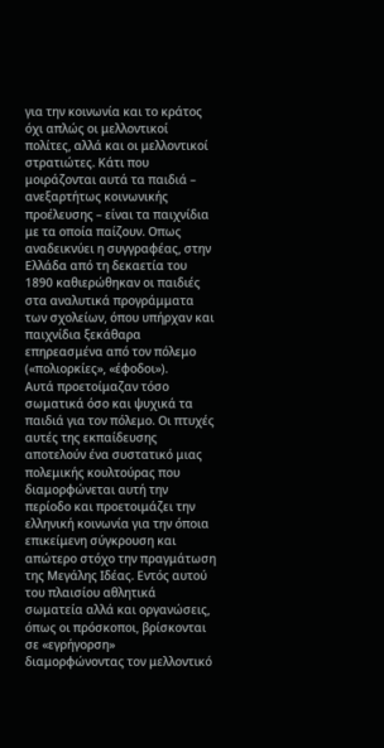για την κοινωνία και το κράτος όχι απλώς οι μελλοντικοί πολίτες, αλλά και οι μελλοντικοί στρατιώτες. Κάτι που μοιράζονται αυτά τα παιδιά – ανεξαρτήτως κοινωνικής προέλευσης – είναι τα παιχνίδια με τα οποία παίζουν. Οπως αναδεικνύει η συγγραφέας, στην Ελλάδα από τη δεκαετία του 1890 καθιερώθηκαν οι παιδιές στα αναλυτικά προγράμματα των σχολείων, όπου υπήρχαν και παιχνίδια ξεκάθαρα επηρεασμένα από τον πόλεμο («πολιορκίες», «έφοδοι»).
Αυτά προετοίμαζαν τόσο σωματικά όσο και ψυχικά τα παιδιά για τον πόλεμο. Οι πτυχές αυτές της εκπαίδευσης αποτελούν ένα συστατικό μιας πολεμικής κουλτούρας που διαμορφώνεται αυτή την περίοδο και προετοιμάζει την ελληνική κοινωνία για την όποια επικείμενη σύγκρουση και απώτερο στόχο την πραγμάτωση της Μεγάλης Ιδέας. Εντός αυτού του πλαισίου αθλητικά σωματεία αλλά και οργανώσεις, όπως οι πρόσκοποι, βρίσκονται σε «εγρήγορση» διαμορφώνοντας τον μελλοντικό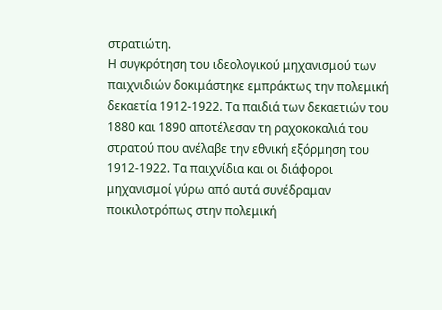στρατιώτη.
Η συγκρότηση του ιδεολογικού μηχανισμού των παιχνιδιών δοκιμάστηκε εμπράκτως την πολεμική δεκαετία 1912-1922. Τα παιδιά των δεκαετιών του 1880 και 1890 αποτέλεσαν τη ραχοκοκαλιά του στρατού που ανέλαβε την εθνική εξόρμηση του 1912-1922. Τα παιχνίδια και οι διάφοροι μηχανισμοί γύρω από αυτά συνέδραμαν ποικιλοτρόπως στην πολεμική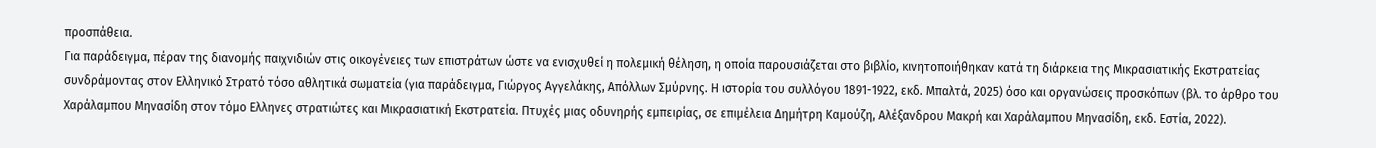προσπάθεια.
Για παράδειγμα, πέραν της διανομής παιχνιδιών στις οικογένειες των επιστράτων ώστε να ενισχυθεί η πολεμική θέληση, η οποία παρουσιάζεται στο βιβλίο, κινητοποιήθηκαν κατά τη διάρκεια της Μικρασιατικής Εκστρατείας συνδράμοντας στον Ελληνικό Στρατό τόσο αθλητικά σωματεία (για παράδειγμα, Γιώργος Αγγελάκης, Απόλλων Σμύρνης. Η ιστορία του συλλόγου 1891-1922, εκδ. Μπαλτά, 2025) όσο και οργανώσεις προσκόπων (βλ. το άρθρο του Χαράλαμπου Μηνασίδη στον τόμο Ελληνες στρατιώτες και Μικρασιατική Εκστρατεία. Πτυχές μιας οδυνηρής εμπειρίας, σε επιμέλεια Δημήτρη Καμούζη, Αλέξανδρου Μακρή και Χαράλαμπου Μηνασίδη, εκδ. Εστία, 2022).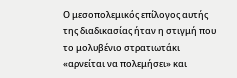Ο μεσοπολεμικός επίλογος αυτής της διαδικασίας ήταν η στιγμή που το μολυβένιο στρατιωτάκι «αρνείται να πολεμήσει» και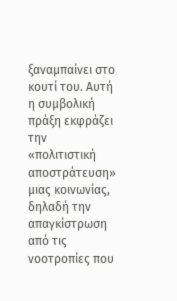ξαναμπαίνει στο κουτί του. Αυτή η συμβολική πράξη εκφράζει την «πολιτιστική αποστράτευση» μιας κοινωνίας, δηλαδή την απαγκίστρωση από τις νοοτροπίες που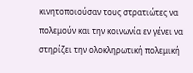κινητοποιούσαν τους στρατιώτες να πολεμούν και την κοινωνία εν γένει να στηρίζει την ολοκληρωτική πολεμική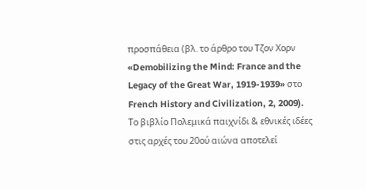προσπάθεια (βλ. το άρθρο του Τζον Χορν «Demobilizing the Mind: France and the Legacy of the Great War, 1919-1939» στο French History and Civilization, 2, 2009).
Το βιβλίο Πολεμικά παιχνίδι & εθνικές ιδέες στις αρχές του 20ού αιώνα αποτελεί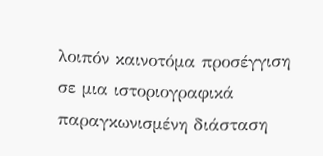λοιπόν καινοτόμα προσέγγιση σε μια ιστοριογραφικά παραγκωνισμένη διάσταση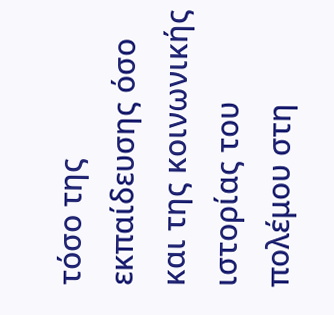τόσο της εκπαίδευσης όσο και της κοινωνικής ιστορίας του πολέμου στη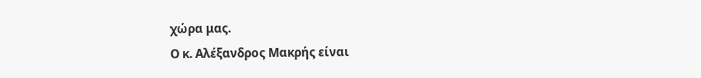χώρα μας.
Ο κ. Αλέξανδρος Μακρής είναι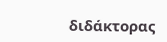διδάκτορας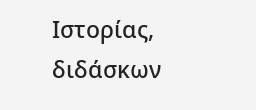Ιστορίας, διδάσκων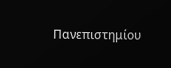Πανεπιστημίου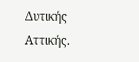Δυτικής Αττικής.